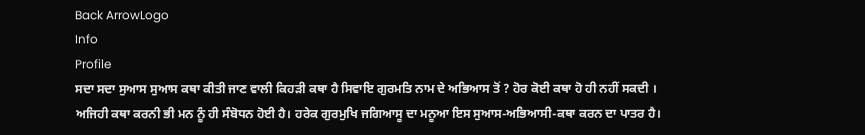Back ArrowLogo
Info
Profile
ਸਦਾ ਸਦਾ ਸੁਆਸ ਸੁਆਸ ਕਥਾ ਕੀਤੀ ਜਾਣ ਵਾਲੀ ਕਿਹੜੀ ਕਥਾ ਹੈ ਸਿਵਾਇ ਗੁਰਮਤਿ ਨਾਮ ਦੇ ਅਭਿਆਸ ਤੋਂ ? ਹੋਰ ਕੋਈ ਕਥਾ ਹੋ ਹੀ ਨਹੀਂ ਸਕਦੀ । ਅਜਿਹੀ ਕਥਾ ਕਰਨੀ ਭੀ ਮਨ ਨੂੰ ਹੀ ਸੰਬੋਧਨ ਹੋਈ ਹੈ। ਹਰੇਕ ਗੁਰਮੁਖਿ ਜਗਿਆਸੂ ਦਾ ਮਨੂਆ ਇਸ ਸੁਆਸ-ਅਭਿਆਸੀ-ਕਥਾ ਕਰਨ ਦਾ ਪਾਤਰ ਹੈ।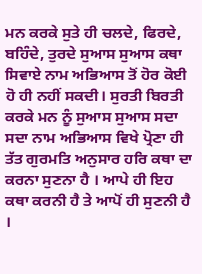ਮਨ ਕਰਕੇ ਸੁਤੇ ਹੀ ਚਲਦੇ, ਫਿਰਦੇ, ਬਹਿੰਦੇ, ਤੁਰਦੇ ਸੁਆਸ ਸੁਆਸ ਕਥਾ ਸਿਵਾਏ ਨਾਮ ਅਭਿਆਸ ਤੋਂ ਹੋਰ ਕੋਈ ਹੋ ਹੀ ਨਹੀਂ ਸਕਦੀ। ਸੁਰਤੀ ਬਿਰਤੀ ਕਰਕੇ ਮਨ ਨੂੰ ਸੁਆਸ ਸੁਆਸ ਸਦਾ ਸਦਾ ਨਾਮ ਅਭਿਆਸ ਵਿਖੇ ਪ੍ਰੋਣਾ ਹੀ ਤੱਤ ਗੁਰਮਤਿ ਅਨੁਸਾਰ ਹਰਿ ਕਥਾ ਦਾ ਕਰਨਾ ਸੁਣਨਾ ਹੈ । ਆਪੇ ਹੀ ਇਹ ਕਥਾ ਕਰਨੀ ਹੈ ਤੇ ਆਪੋਂ ਹੀ ਸੁਣਨੀ ਹੈ ।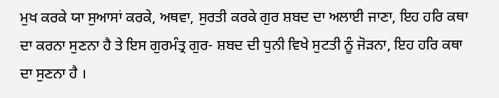ਮੁਖ ਕਰਕੇ ਯਾ ਸੁਆਸਾਂ ਕਰਕੇ, ਅਥਵਾ, ਸੁਰਤੀ ਕਰਕੇ ਗੁਰ ਸ਼ਬਦ ਦਾ ਅਲਾਈ ਜਾਣਾ, ਇਹ ਹਰਿ ਕਥਾ ਦਾ ਕਰਨਾ ਸੁਣਨਾ ਹੈ ਤੇ ਇਸ ਗੁਰਮੰਤ੍ਰ ਗੁਰ- ਸ਼ਬਦ ਦੀ ਧੁਨੀ ਵਿਖੇ ਸੁਟਤੀ ਨੂੰ ਜੋੜਨਾ, ਇਹ ਹਰਿ ਕਥਾ ਦਾ ਸੁਣਨਾ ਹੈ ।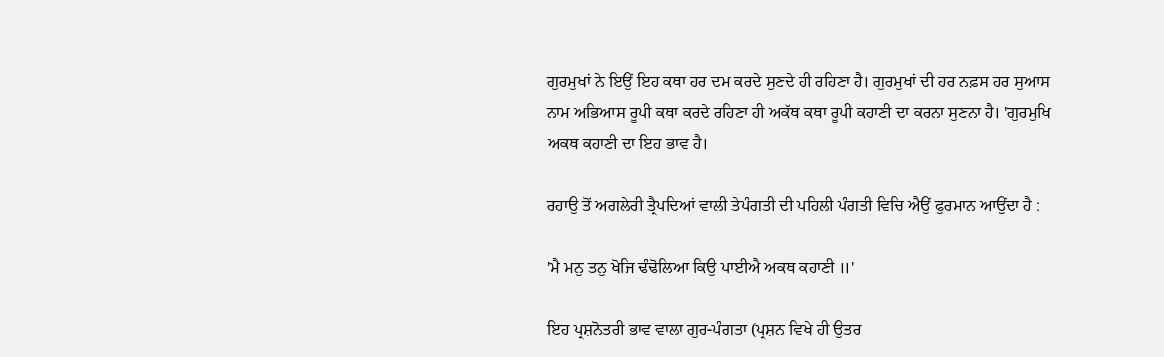ਗੁਰਮੁਖਾਂ ਨੇ ਇਉਂ ਇਹ ਕਥਾ ਹਰ ਦਮ ਕਰਦੇ ਸੁਣਦੇ ਹੀ ਰਹਿਣਾ ਹੈ। ਗੁਰਮੁਖਾਂ ਦੀ ਹਰ ਨਫ਼ਸ ਹਰ ਸੁਆਸ ਨਾਮ ਅਭਿਆਸ ਰੂਪੀ ਕਥਾ ਕਰਦੇ ਰਹਿਣਾ ਹੀ ਅਕੱਥ ਕਥਾ ਰੂਪੀ ਕਹਾਣੀ ਦਾ ਕਰਨਾ ਸੁਣਨਾ ਹੈ। 'ਗੁਰਮੁਖਿ ਅਕਥ ਕਹਾਣੀ ਦਾ ਇਹ ਭਾਵ ਹੈ।

ਰਹਾਉ ਤੋਂ ਅਗਲੇਰੀ ਤ੍ਰੈਪਦਿਆਂ ਵਾਲੀ ਤੇਪੰਗਤੀ ਦੀ ਪਹਿਲੀ ਪੰਗਤੀ ਵਿਚਿ ਐਉਂ ਫੁਰਮਾਨ ਆਉਂਦਾ ਹੈ :

'ਮੈ ਮਨੁ ਤਨੁ ਖੋਜਿ ਢੰਢੋਲਿਆ ਕਿਉ ਪਾਈਐ ਅਕਥ ਕਹਾਣੀ ॥'

ਇਹ ਪ੍ਰਸ਼ਨੋਤਰੀ ਭਾਵ ਵਾਲਾ ਗੁਰ-ਪੰਗਤਾ (ਪ੍ਰਸ਼ਨ ਵਿਖੇ ਹੀ ਉਤਰ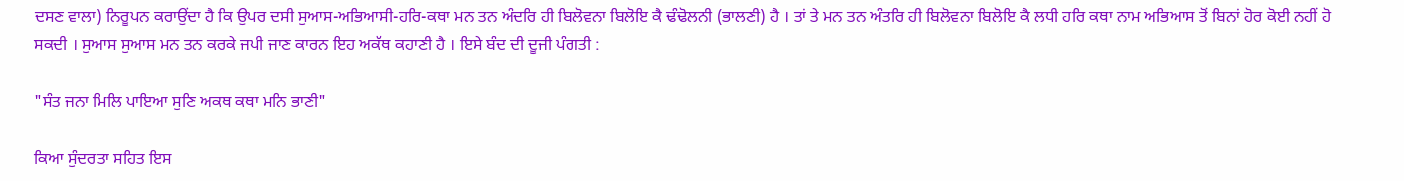ਦਸਣ ਵਾਲਾ) ਨਿਰੂਪਨ ਕਰਾਉਂਦਾ ਹੈ ਕਿ ਉਪਰ ਦਸੀ ਸੁਆਸ-ਅਭਿਆਸੀ-ਹਰਿ-ਕਥਾ ਮਨ ਤਨ ਅੰਦਰਿ ਹੀ ਬਿਲੋਵਨਾ ਬਿਲੋਇ ਕੈ ਢੰਢੋਲਨੀ (ਭਾਲਣੀ) ਹੈ । ਤਾਂ ਤੇ ਮਨ ਤਨ ਅੰਤਰਿ ਹੀ ਬਿਲੋਵਨਾ ਬਿਲੋਇ ਕੈ ਲਧੀ ਹਰਿ ਕਥਾ ਨਾਮ ਅਭਿਆਸ ਤੋਂ ਬਿਨਾਂ ਹੋਰ ਕੋਈ ਨਹੀਂ ਹੋ ਸਕਦੀ । ਸੁਆਸ ਸੁਆਸ ਮਨ ਤਨ ਕਰਕੇ ਜਪੀ ਜਾਣ ਕਾਰਨ ਇਹ ਅਕੱਥ ਕਹਾਣੀ ਹੈ । ਇਸੇ ਬੰਦ ਦੀ ਦੂਜੀ ਪੰਗਤੀ :

"ਸੰਤ ਜਨਾ ਮਿਲਿ ਪਾਇਆ ਸੁਣਿ ਅਕਥ ਕਥਾ ਮਨਿ ਭਾਣੀ"

ਕਿਆ ਸੁੰਦਰਤਾ ਸਹਿਤ ਇਸ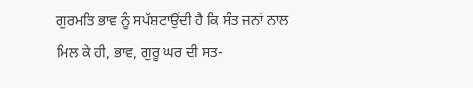ਗੁਰਮਤਿ ਭਾਵ ਨੂੰ ਸਪੱਸ਼ਟਾਉਂਦੀ ਹੈ ਕਿ ਸੰਤ ਜਨਾਂ ਨਾਲ ਮਿਲ ਕੇ ਹੀ, ਭਾਵ, ਗੁਰੂ ਘਰ ਦੀ ਸਤ-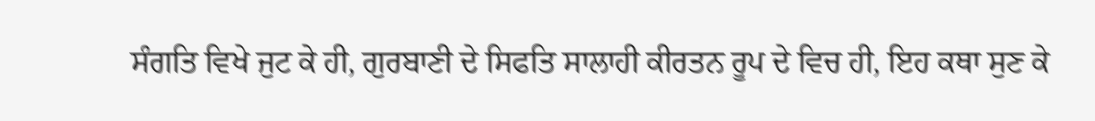ਸੰਗਤਿ ਵਿਖੇ ਜੁਟ ਕੇ ਹੀ, ਗੁਰਬਾਣੀ ਦੇ ਸਿਫਤਿ ਸਾਲਾਹੀ ਕੀਰਤਨ ਰੂਪ ਦੇ ਵਿਚ ਹੀ, ਇਹ ਕਥਾ ਸੁਣ ਕੇ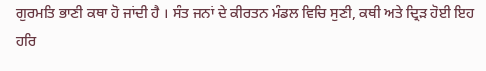ਗੁਰਮਤਿ ਭਾਣੀ ਕਥਾ ਹੋ ਜਾਂਦੀ ਹੈ । ਸੰਤ ਜਨਾਂ ਦੇ ਕੀਰਤਨ ਮੰਡਲ ਵਿਚਿ ਸੁਣੀ, ਕਥੀ ਅਤੇ ਦ੍ਰਿੜ ਹੋਈ ਇਹ ਹਰਿ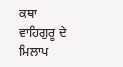ਕਥਾ ਵਾਹਿਗੁਰੂ ਦੇ ਮਿਲਾਪ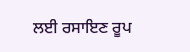ਲਈ ਰਸਾਇਣ ਰੂਪ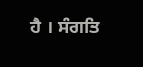ਹੈ । ਸੰਗਤਿ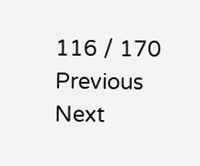116 / 170
Previous
Next